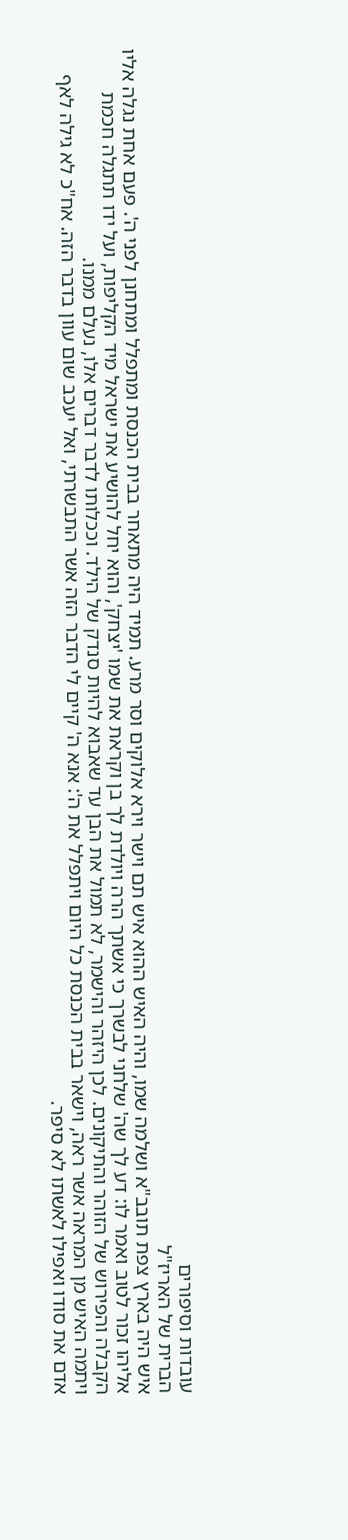עובדות וסיפורים
הברית של האריז"ל
איש היה בארץ צפת תובב"א ושלמה שמו, והיה האיש ההוא איש תם וישר וירא אלוקים וסר מרע. תמיד היה מתאחר בבית הכנסת ומתפלל ומתחנן לפני ה'. פעם אחת נגלה אליו אליהו זכור לטוב ואמר לו: דע לך שה' שלחני לבשרך כי אשתך הרה ויולדת לך בן וקראת את שמו 'יצחק', והוא יחל להושיע את ישראל מיד הקליפות, ועל ידו תתגלה חכמת הקבלה והפירוש של הזוהר והתיקונים. לכן היזהר והישמר, לא תמול את הבן עד שאבוא להיות סנדק של הילד. וככלותו לדבר דברים אלו, נעלם ממנו.
ויתמה האיש מן המראה אשר ראה, וישאר בבית הכנסת כל היום ויתפלל את ה': אנא ה' קיים לי הדבר הזה אשר התבשרתי, ואל יעכב שום עוון בדבר הזה. אח"כ לא גילה לאף אדם את סודו ואפילו לאשתו לא סיפר.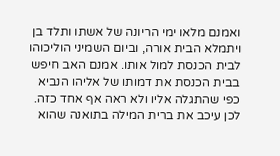ואמנם מלאו ימי הריונה של אשתו ותלד בן ויתמלא הבית אורה, וביום השמיני הוליכוהו לבית הכנסת למול אותו. אמנם האב חיפש בבית הכנסת את דמותו של אליהו הנביא כפי שהתגלה אליו ולא ראה אף אחד כזה. לכן עיכב את ברית המילה בתואנה שהוא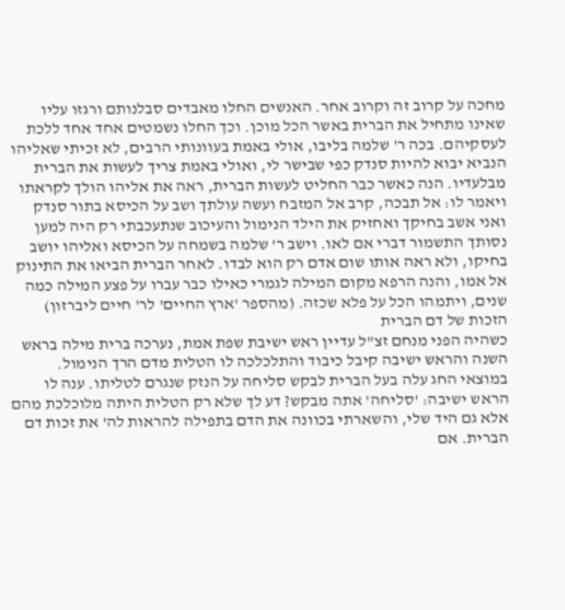מחכה על קרוב זה וקרוב אחר. האנשים החלו מאבדים סבלנותם ורגזו עליו שאינו מתחיל את הברית באשר הכל מוכן. וכך החלו נשמטים אחד אחד ללכת לעסקיהם. בכה ר' שלמה בליבו, אולי באמת בעוונותי הרבים, לא זכיתי שאליהו הנביא יבוא להיות סנדק כפי שבישר לי, ואולי באמת צריך לעשות את הברית מבלעדיו. הנה כאשר כבר החליט לעשות הברית, ראה את אליהו הולך לקראתו ויאמר לו: אל תבכה, קרב אל המזבח ועשה עולתך ושב על הכיסא בתור סנדק ואני אשב בחיקך ואחזיק את הילד הנימול והעיכוב שנתעכבתי רק היה למען נסותך התשמור דברי אם לאו. וישב ר' שלמה בשמחה על הכיסא ואליהו יושב בחיקו, ולא ראה אותו שום אדם רק הוא לבדו. לאחר הברית הביאו את התינוק אל אמו, והנה הרפא מקום המילה לגמרי כאילו כבר עברו על פצע המילה כמה שנים, ויתמהו הכל על פלא שכזה. (מהספר 'ארץ החיים' לר' חיים ליברזון)
הזכות של דם הברית
כשהיה הפני מנחם זצ"ל עדיין ראש ישיבת שפת אמת, נערכה ברית מילה בראש השנה והראש ישיבה קיבל כיבוד והתלכלכה לו הטלית מדם הרך הנימול. במוצאי החג עלה בעל הברית לבקש סליחה על הנזק שנגרם לטליתו. ענה לו הראש ישיבה: 'סליחה' אתה מבקש? דע לך שלא רק הטלית היתה מלוכלכת מהם אלא גם היד שלי, והשארתי בכוונה את הדם בתפילה להראות לה' את זכות דם הברית. אם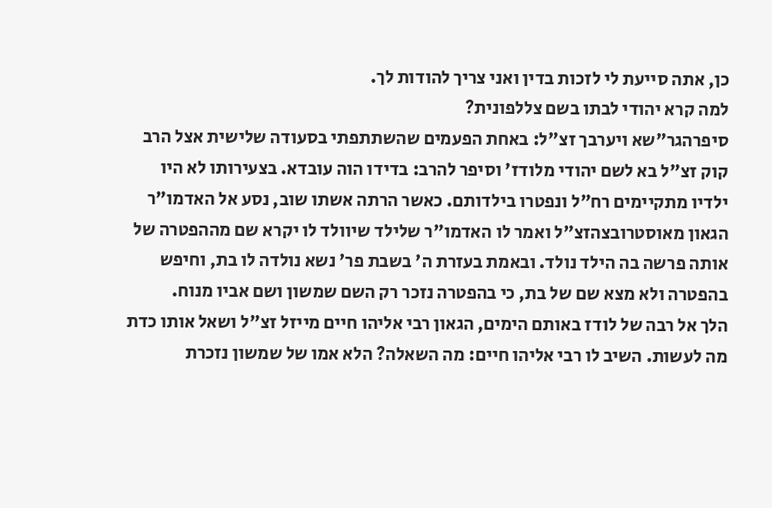כן, אתה סייעת לי לזכות בדין ואני צריך להודות לך.
למה קרא יהודי לבתו בשם צללפונית?
סיפרהגר"שא ויערבך זצ"ל: באחת הפעמים שהשתתפתי בסעודה שלישית אצל הרב קוק זצ"ל בא לשם יהודי מלודז' וסיפר להרב: בדידו הוה עובדא. בצעירותו לא היו ילדיו מתקיימים רח"ל ונפטרו בילדותם. כאשר הרתה אשתו שוב, נסע אל האדמו"ר הגאון מאוסטרובצהזצ"ל ואמר לו האדמו"ר שלילד שיוולד לו יקרא שם מההפטרה של אותה פרשה בה הילד נולד. ובאמת בעזרת ה' בשבת פר' נשא נולדה לו בת, וחיפש בהפטרה ולא מצא שם של בת, כי בהפטרה נזכר רק השם שמשון ושם אביו מנוח.
הלך אל רבה של לודז באותם הימים, הגאון רבי אליהו חיים מייזל זצ"ל ושאל אותו כדת מה לעשות. השיב לו רבי אליהו חיים: מה השאלה? הלא אמו של שמשון נזכרת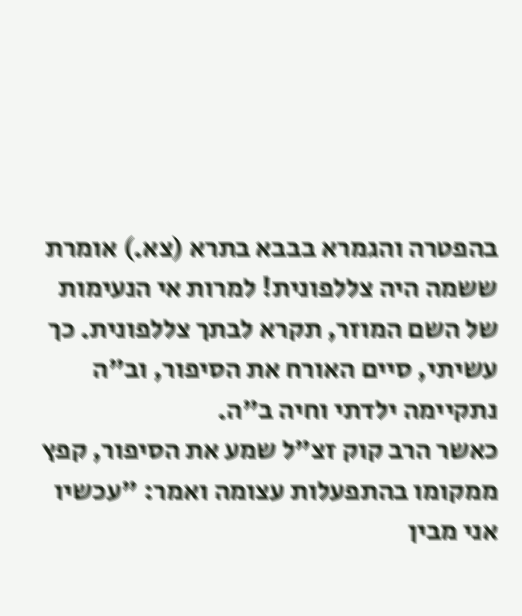בהפטרה והגמרא בבבא בתרא (צא.) אומרת ששמה היה צללפונית! למרות אי הנעימות של השם המוזר, תקרא לבתך צללפונית. כך עשיתי, סיים האורח את הסיפור, וב"ה נתקיימה ילדתי וחיה ב"ה.
כאשר הרב קוק זצ"ל שמע את הסיפור, קפץ ממקומו בהתפעלות עצומה ואמר: "עכשיו אני מבין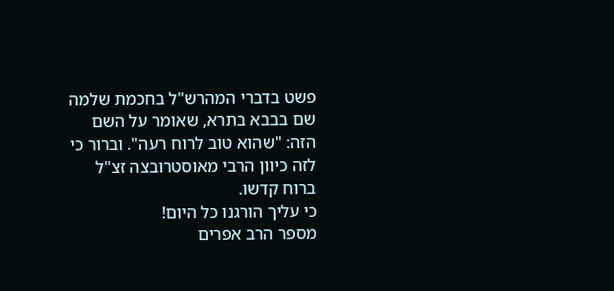פשט בדברי המהרש"ל בחכמת שלמה שם בבבא בתרא, שאומר על השם הזה: "שהוא טוב לרוח רעה". וברור כי לזה כיוון הרבי מאוסטרובצה זצ"ל ברוח קדשו.
כי עליך הורגנו כל היום!
מספר הרב אפרים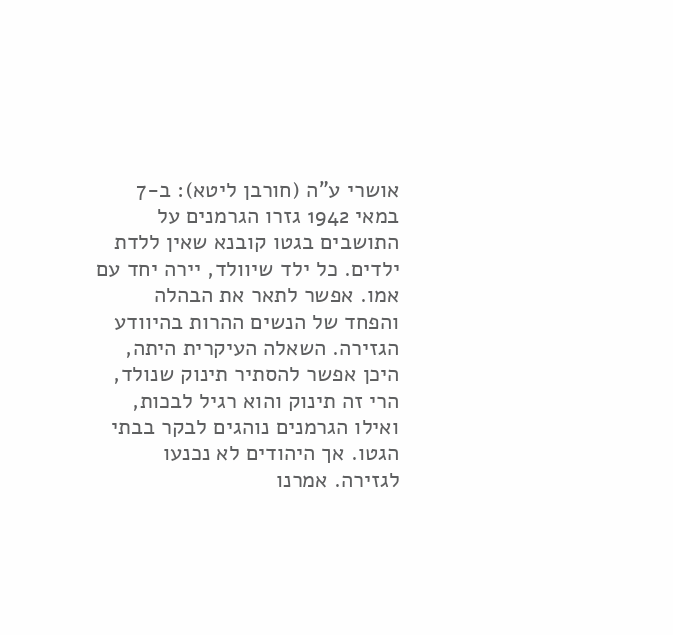אושרי ע"ה (חורבן ליטא): ב-7 במאי 1942 גזרו הגרמנים על התושבים בגטו קובנא שאין ללדת ילדים. כל ילד שיוולד, יירה יחד עם אמו. אפשר לתאר את הבהלה והפחד של הנשים ההרות בהיוודע הגזירה. השאלה העיקרית היתה, היכן אפשר להסתיר תינוק שנולד, הרי זה תינוק והוא רגיל לבכות, ואילו הגרמנים נוהגים לבקר בבתי הגטו. אך היהודים לא נכנעו לגזירה. אמרנו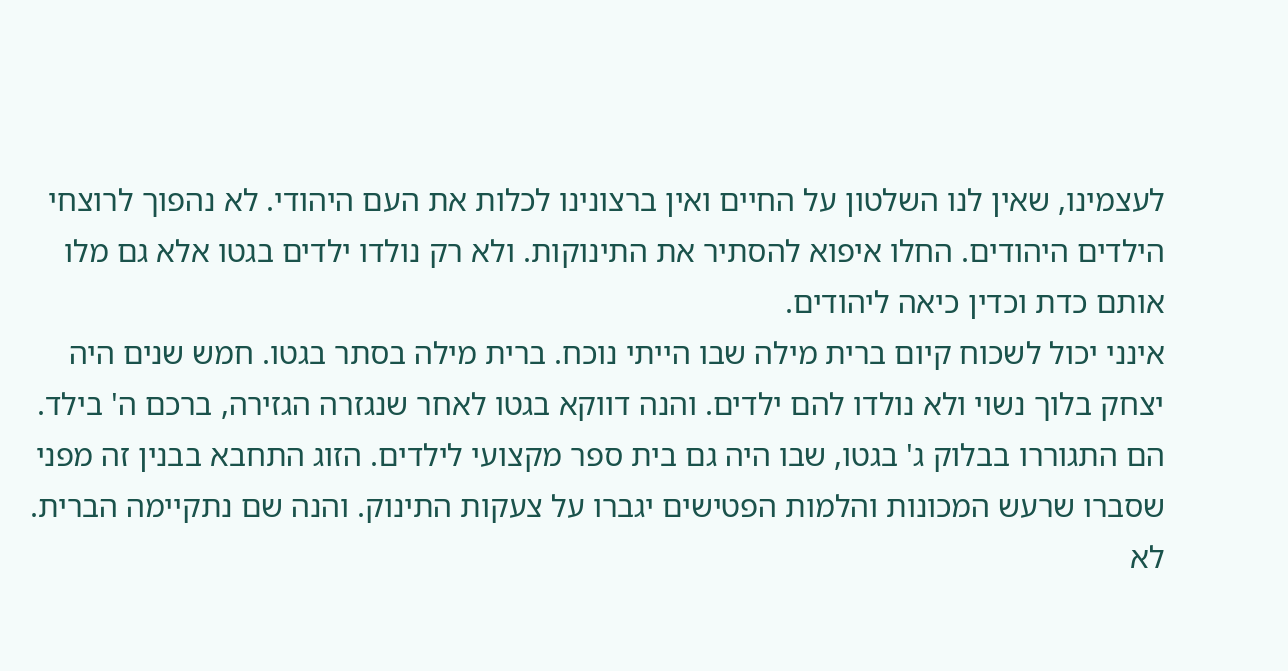לעצמינו, שאין לנו השלטון על החיים ואין ברצונינו לכלות את העם היהודי. לא נהפוך לרוצחי הילדים היהודים. החלו איפוא להסתיר את התינוקות. ולא רק נולדו ילדים בגטו אלא גם מלו אותם כדת וכדין כיאה ליהודים.
אינני יכול לשכוח קיום ברית מילה שבו הייתי נוכח. ברית מילה בסתר בגטו. חמש שנים היה יצחק בלוך נשוי ולא נולדו להם ילדים. והנה דווקא בגטו לאחר שנגזרה הגזירה, ברכם ה' בילד. הם התגוררו בבלוק ג' בגטו, שבו היה גם בית ספר מקצועי לילדים. הזוג התחבא בבנין זה מפני שסברו שרעש המכונות והלמות הפטישים יגברו על צעקות התינוק. והנה שם נתקיימה הברית. לא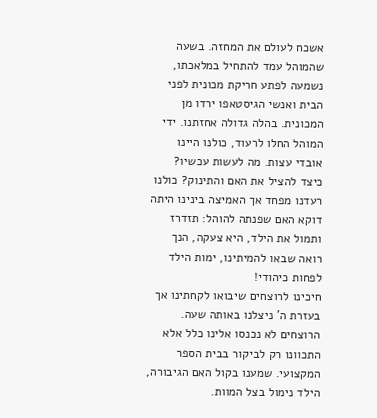אשכח לעולם את המחזה. בשעה שהמוהל עמד להתחיל במלאכתו, נשמעה לפתע חריקת מכונית לפני הבית ואנשי הגיסטאפו ירדו מן המכונית. בהלה גדולה אחזתנו. ידי המוהל החלו לרעוד, כולנו היינו אובדי עצות. מה לעשות עכשיו? כיצד להציל את האם והתינוק? כולנו רעדנו מפחד אך האמיצה בינינו היתה דוקא האם שפנתה להוהל: תזדרז ותמול את הילד, היא צעקה, הנך רואה שבאו להמיתינו, ימות הילד לפחות כיהודי!
חיכינו לרוצחים שיבואו לקחתינו אך בעזרת ה' ניצלנו באותה שעה. הרוצחים לא נכנסו אלינו כלל אלא התכוונו רק לביקור בבית הספר המקצועי. שמענו בקול האם הגיבורה, הילד נימול בצל המוות.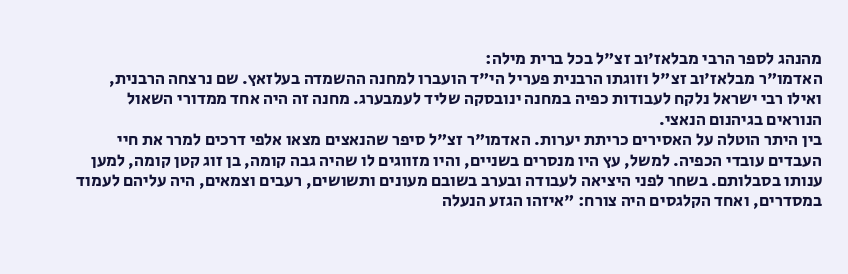מהנהג לספר הרבי מבלאז'וב זצ"ל בכל ברית מילה:
האדמו"ר מבלאז'וב זצ"ל וזוגתו הרבנית פעריל הי"ד הועברו למחנה ההשמדה בעלזאץ. שם נרצחה הרבנית, ואילו רבי ישראל נלקח לעבודות כפיה במחנה ינובסקה שליד לעמבערג. מחנה זה היה אחד ממדורי השאול הנוראים בגיהנום הנאצי.
בין היתר הוטלה על האסירים כריתת יערות. האדמו"ר זצ"ל סיפר שהנאצים מצאו אלפי דרכים למרר את חיי העבדים עובדי הכפיה. למשל, עץ היו מנסרים בשניים, והיו מזווגים לו שהיה גבה קומה, בן זוג קטן קומה, למען ענותו בסבלותם. בשחר לפני היציאה לעבודה ובערב בשובם מעונים ותשושים, רעבים וצמאים, היה עליהם לעמוד במסדרים, ואחד הקלגסים היה צורח: "איזהו הגזע הנעלה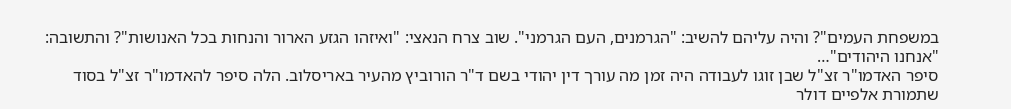במשפחת העמים"? והיה עליהם להשיב: "הגרמנים, העם הגרמני". שוב צרח הנאצי: "ואיזהו הגזע הארור והנחות בכל האנושות"? והתשובה: "אנחנו היהודים"…
סיפר האדמו"ר זצ"ל שבן זוגו לעבודה היה זמן מה עורך דין יהודי בשם ד"ר הורוביץ מהעיר באריסלוב. הלה סיפר להאדמו"ר זצ"ל בסוד שתמורת אלפיים דולר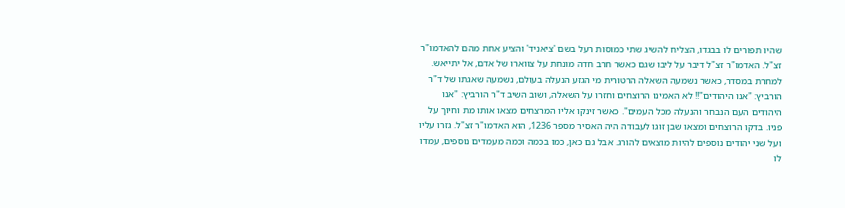שהיו תפורים לו בבגדו, הצליח להשיג שתי כמוסות רעל בשם 'ציאניד' והציע אחת מהם להאדמו"ר זצ"ל. האדמו"ר זצ"ל דיבר על ליבו שגם כאשר חרב חדה מונחת על צווארו של אדם, אל יתייאש.
למחרת במסדר, כאשר נשמעה השאלה הרטורית מי הגזע הנעלה בעולם, נשמעה שאגתו של ד"ר הורביץ: "אנו היהודים"!! לא האמינו הרוצחים וחזרו על השאלה, ושוב השיב ד"ר הורביץ: "אנו היהודים העם הנבחר והנעלה מכל העמים". כאשר זינקו אליו המרצחים מצאו אותו מת וחיוך על פניו. בדקו הרוצחים ומצאו שבן זוגו לעבודה היה האסיר מספר 1236, הוא האדמו"ר זצ"ל. גזרו עליו ועל שני יהודים נוספים להיות מוצאים להורג. אבל גם כאן, כמו בכמה וכמה מעמדים נוספים, עמדו לו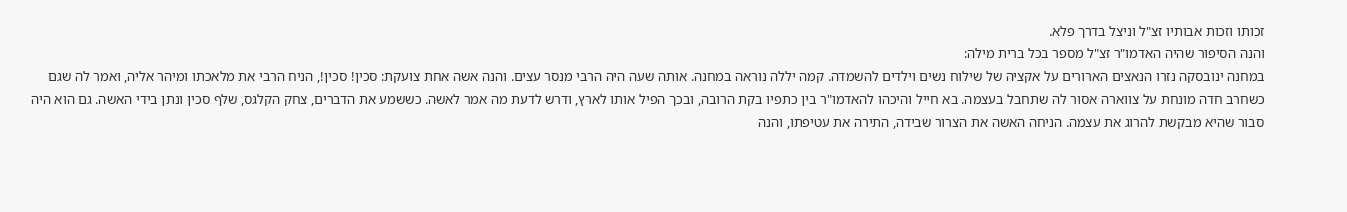זכותו וזכות אבותיו זצ"ל וניצל בדרך פלא.
והנה הסיפור שהיה האדמו"ר זצ"ל מספר בכל ברית מילה:
במחנה ינובסקה נזרו הנאצים הארורים על אקציה של שילוח נשים וילדים להשמדה. קמה יללה נוראה במחנה. אותה שעה היה הרבי מנסר עצים. והנה אשה אחת צועקת: סכין! סכין!, הניח הרבי את מלאכתו ומיהר אליה, ואמר לה שגם כשחרב חדה מונחת על צווארה אסור לה שתחבל בעצמה. בא חייל והיכהו להאדמו"ר בין כתפיו בקת הרובה, ובכך הפיל אותו לארץ, ודרש לדעת מה אמר לאשה. כששמע את הדברים, צחק הקלגס, שלף סכין ונתן בידי האשה. גם הוא היה סבור שהיא מבקשת להרוג את עצמה. הניחה האשה את הצרור שבידה, התירה את עטיפתו, והנה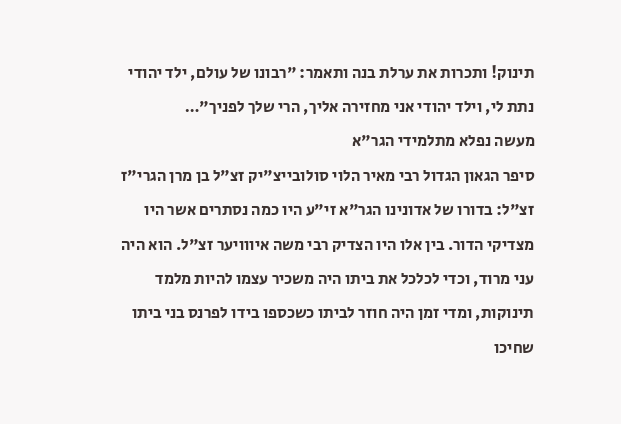תינוק! ותכרות את ערלת בנה ותאמר: "רבונו של עולם, ילד יהודי נתת לי, וילד יהודי אני מחזירה אליך, הרי שלך לפניך"…
מעשה נפלא מתלמידי הגר"א
סיפר הגאון הגדול רבי מאיר הלוי סולובייצ"יק זצ"ל בן מרן הגרי"ז זצ"ל: בדורו של אדונינו הגר"א זי"ע היו כמה נסתרים אשר היו מצדיקי הדור. בין אלו היו הצדיק רבי משה איווויער זצ"ל. הוא היה עני מרוד, וכדי לכלכל את ביתו היה משכיר עצמו להיות מלמד תינוקות, ומדי זמן היה חוזר לביתו כשכספו בידו לפרנס בני ביתו שחיכו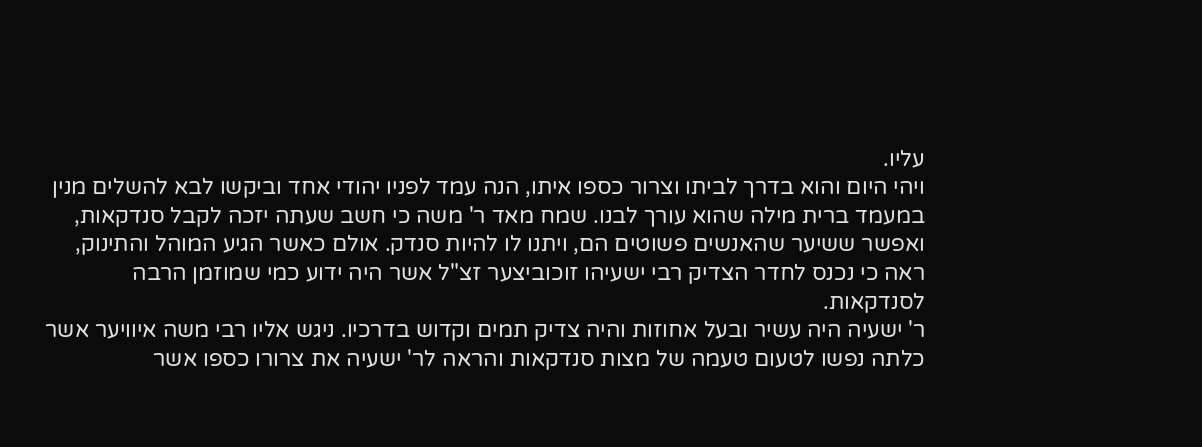עליו.
ויהי היום והוא בדרך לביתו וצרור כספו איתו, הנה עמד לפניו יהודי אחד וביקשו לבא להשלים מנין במעמד ברית מילה שהוא עורך לבנו. שמח מאד ר' משה כי חשב שעתה יזכה לקבל סנדקאות, ואפשר ששיער שהאנשים פשוטים הם, ויתנו לו להיות סנדק. אולם כאשר הגיע המוהל והתינוק, ראה כי נכנס לחדר הצדיק רבי ישעיהו זוכוביצער זצ"ל אשר היה ידוע כמי שמוזמן הרבה לסנדקאות.
ר' ישעיה היה עשיר ובעל אחוזות והיה צדיק תמים וקדוש בדרכיו. ניגש אליו רבי משה איוויער אשר כלתה נפשו לטעום טעמה של מצות סנדקאות והראה לר' ישעיה את צרורו כספו אשר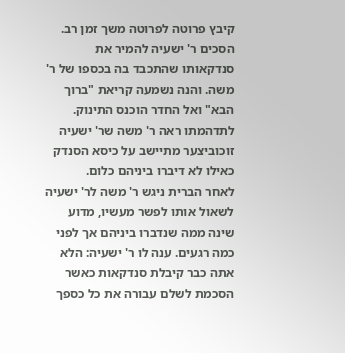קיבץ פרוטה לפרוטה משך זמן רב. הסכים ר' ישעיה להמיר את סנדקאותו שהתכבד בה בכספו של ר' משה. והנה נשמעה קריאת "ברוך הבא" ואל החדר הוכנס התינוק. לתדהמתו ראה ר' משה שר' ישעיה זוכוביצער מתיישב על כיסא הסנדק כאילו לא דיברו ביניהם כלום.
לאחר הברית ניגש ר' משה לר' ישעיה לשאול אותו לפשר מעשיו, מדוע שינה ממה שנדברו ביניהם אך לפני כמה רגעים. ענה לו ר' ישעיה: הלא אתה כבר קיבלת סנדקאות כאשר הסכמת לשלם עבורה את כל כספך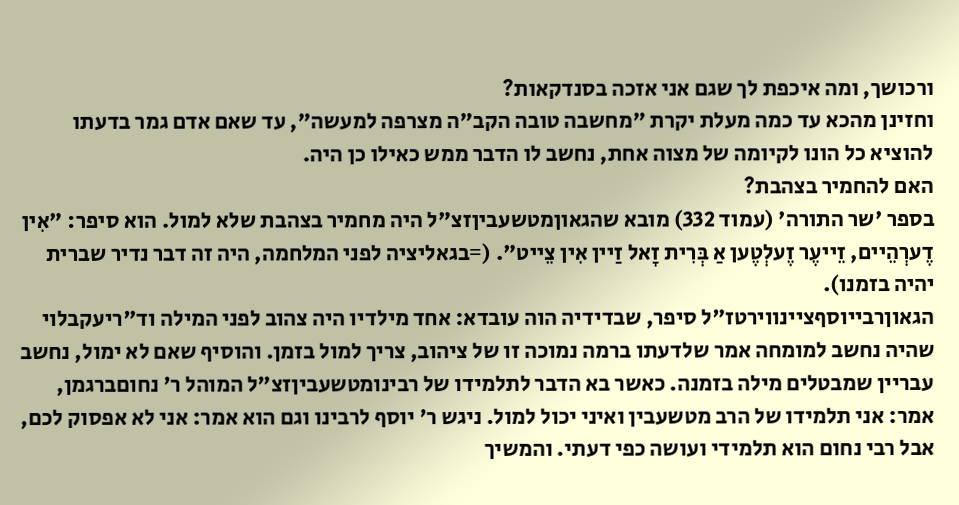ורכושך, ומה איכפת לך שגם אני אזכה בסנדקאות?
וחזינן מהכא עד כמה מעלת יקרת "מחשבה טובה הקב"ה מצרפה למעשה", עד שאם אדם גמר בדעתו להוציא כל הונו לקיומה של מצוה אחת, נחשב לו הדבר ממש כאילו כן היה.
האם להחמיר בצהבת?
בספר 'שר התורה' (עמוד 332) מובא שהגאוןמטשעביןזצ"ל היה מחמיר בצהבת שלא למול. הוא סיפר: "אִין דֶערְהֵיים, זֵייעֶר זֶעלְטֶען אַ בְּרִית זָאל זַיין אִין צֵייט". (=בגאליציה לפני המלחמה, היה זה דבר נדיר שברית יהיה בזמנו).
הגאוןרבייוסףציינווירטז"ל סיפר, שבדידיה הוה עובדא: אחד מילדיו היה צהוב לפני המילה וד"ריעקבלוי שהיה נחשב למומחה אמר שלדעתו ברמה נמוכה זו של ציהוב, צריך למול בזמן. והוסיף שאם לא ימול, נחשב עבריין שמבטלים מילה בזמנה. כאשר בא הדבר לתלמידו של רבינומטשעביןזצ"ל המוהל ר' נחוםברגמן, אמר: אני תלמידו של הרב מטשעבין ואיני יכול למול. ניגש ר' יוסף לרבינו וגם הוא אמר: אני לא אפסוק לכם, אבל רבי נחום הוא תלמידי ועושה כפי דעתי. והמשיך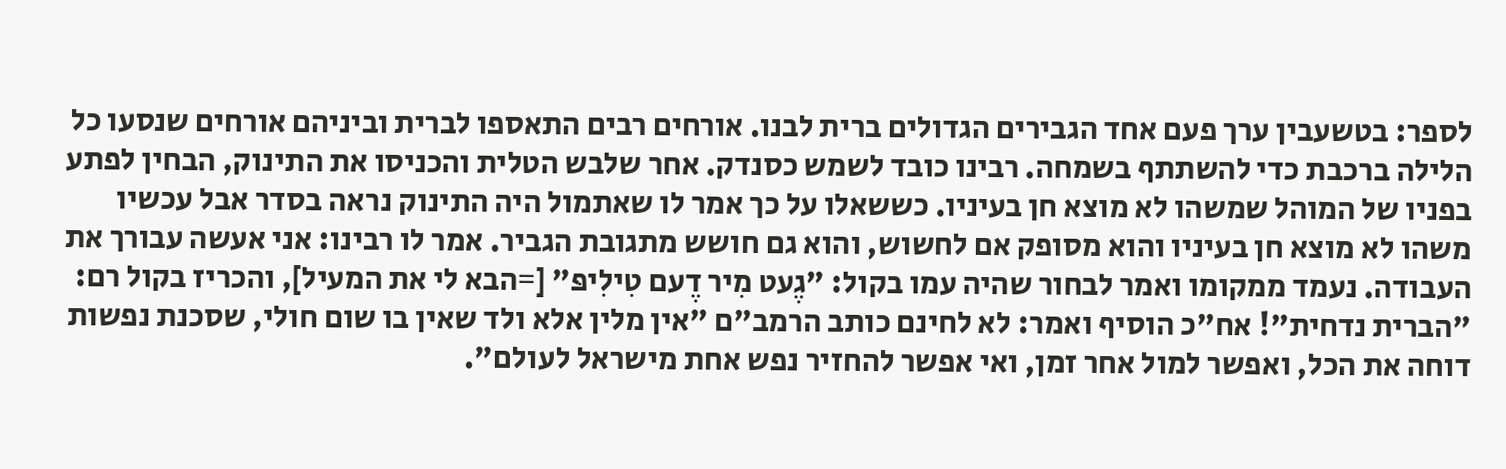לספר: בטשעבין ערך פעם אחד הגבירים הגדולים ברית לבנו. אורחים רבים התאספו לברית וביניהם אורחים שנסעו כל הלילה ברכבת כדי להשתתף בשמחה. רבינו כובד לשמש כסנדק. אחר שלבש הטלית והכניסו את התינוק, הבחין לפתע בפניו של המוהל שמשהו לא מוצא חן בעיניו. כששאלו על כך אמר לו שאתמול היה התינוק נראה בסדר אבל עכשיו משהו לא מוצא חן בעיניו והוא מסופק אם לחשוש, והוא גם חושש מתגובת הגביר. אמר לו רבינו: אני אעשה עבורך את העבודה. נעמד ממקומו ואמר לבחור שהיה עמו בקול: "גֶעט מִיר דֶעם טִילִיפּ" [=הבא לי את המעיל], והכריז בקול רם: "הברית נדחית"! אח"כ הוסיף ואמר: לא לחינם כותב הרמב"ם "אין מלין אלא ולד שאין בו שום חולי, שסכנת נפשות דוחה את הכל, ואפשר למול אחר זמן, ואי אפשר להחזיר נפש אחת מישראל לעולם".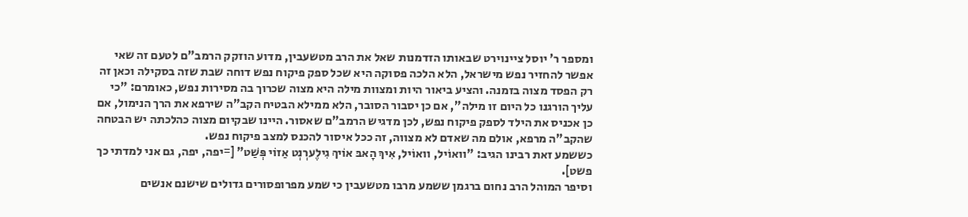ומספר ר' יוסל ציינוירט שבאותו הזדמנות שאל את הרב מטשעבין, מדוע הוזקק הרמב"ם לטעם זה שאי אפשר להחזיר נפש מישראל, הלא הלכה פסוקה היא שכל ספק פיקוח נפש דוחה שבת שזה בסקילה וכאן זה רק הפסד מצוה בזמנה. והציע ביאור היות ומצוות מילה היא מצוה שכרוך בה מסירות נפש, כאומרם: "כי עליך הורגנו כל היום זו מילה", אם כן יסבור הסובר, הלא ממילא הבטיח הקב"ה שירפא את הרך הנימול, אם כן אכניס את הילד לספק פיקוח נפש, לכן מדגיש הרמב"ם שאסור. היינו שבקיום מצוה כהלכתה יש הבטחה שהקב"ה מרפא, אולם מה שאדם לא מצווה, זה ככל איסור להכנס למצב פיקוח נפש.
כששמע זאת רבינו הגיב: "וואוֹיל, וואוֹיל, אִיךְ הָאבּ אוֹיךְ גִילֶערְנְט אַזוֹי פְּשַׁט" [=יפה, יפה, גם אני למדתי כך פשט].
וסיפר המוהל הרב נחום ברגמן ששמע מרבו מטשעבין כי שמע מפרופסורים גדולים שישנם אנשים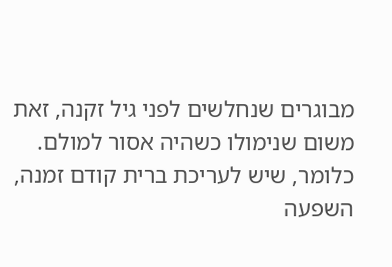מבוגרים שנחלשים לפני גיל זקנה, זאת משום שנימולו כשהיה אסור למולם. כלומר, שיש לעריכת ברית קודם זמנה, השפעה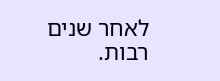לאחר שנים רבות.